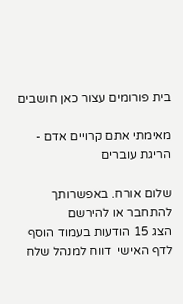בית פורומים עצור כאן חושבים

מאימתי אתם קרויים אדם - הריגת עוברים

שלום אורח. באפשרותך להתחבר או להירשם
הצג 15 הודעות בעמוד הוסף לדף האישי  דווח למנהל שלח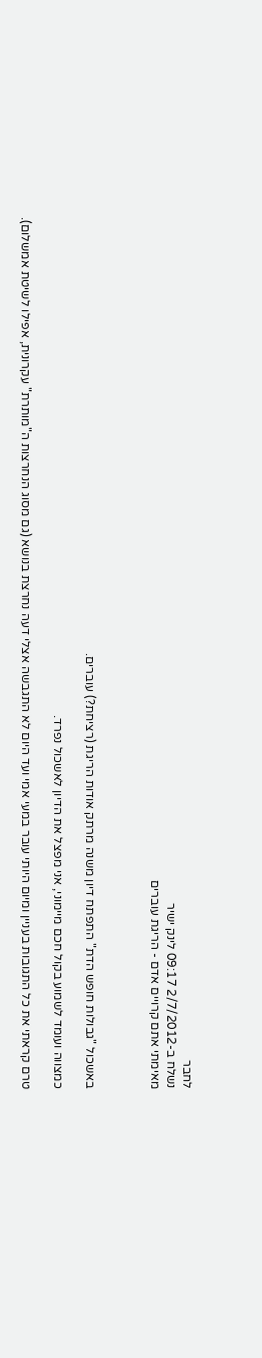לחבר
נשלח ב-2/7/2012 09:17 לינק ישיר
מאימתי אתם קרויים אדם - הריגת עוברים



באשכול "גבולות חופש הדת" התפתח דיון משנה מרתק אודות הריגת (רציחת?) עוברים.

כמצווה ועומד לשמוע בקול חכם מיימוני, אני מפצל את הדיון לאשכול נפרד.

טרם קראתי את כל התגובות בעניין ומיום היותי עובר במעי אמי ועד היום לא התגבשה אצלי דעה נחרצת בנושא (גם מסוג הנחרצות ה"מותרת" עקרונית, אפילו לשיטת אמשלום).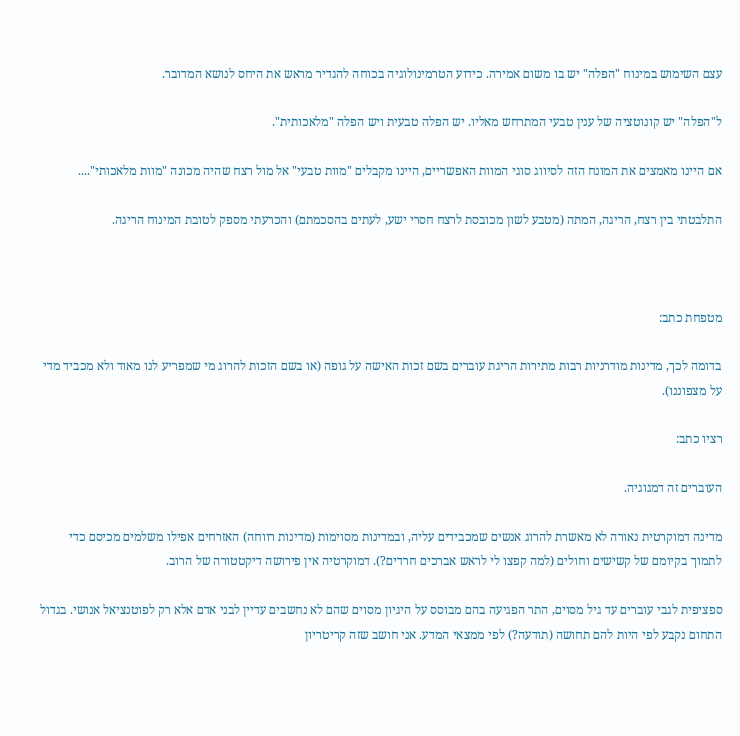עצם השימוש במינוח "הפלה" יש בו משום אמירה. כידוע הטרמינולוגיה בכוחה להגדיר מראש את היחס לנושא המדובר.

ל"הפלה" יש קונוטציה של ענין טבעי המתרחש מאליו. יש הפלה טבעית ויש הפלה "מלאכותית".

אם היינו מאמצים את המונח הזה לסיווג סוגי המוות האפשריים, היינו מקבלים "מוות טבעי" אל מול רצח שהיה מכונה "מוות מלאכותי"....

התלבטתי בין רצח, הריגה, המתה (מטבע לשון מכובסת לרצח חסרי ישע, לעתים בהסכמתם) והכרעתי מספק לטובת המינוח הריגה.



מטפחת כתב:

בדומה לכך, מדינות מודרניות רבות מתירות הריגת עוברים בשם זכות האישה על גופה (או בשם הזכות להרוג מי שמפריע לנו מאוד ולא מכביד מדי על מצפוננו).

רציו כתב:

העוברים זה דמגוגיה.

מדינה דמוקרטית נאורה לא מאשרת להרוג אנשים שמכבידים עליה, ובמדינות מסוימות (מדינות רווחה) האזרחים אפילו משלמים מכיסם כדי לתמוך בקיומם של קשישים וחולים (למה קפצו לי לראש אברכים חרדים?). דמוקרטיה אין פירושה דיקטטורה של הרוב.

ספציפית לגבי עוברים עד גיל מסוים, התר הפגיעה בהם מבוסס על היגיון מסוים שהם לא נחשבים עדיין לבני אדם אלא רק לפוטנציאל אנושי. בגדול התחום נקבע לפי היות להם תחושה (תודעה?) לפי ממצאי המדע. אני חושב שזה קריטריון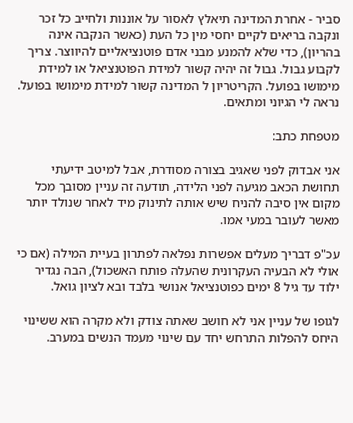סביר - אחרת המדינה תיאלץ לאסור על אוננות ולחייב כל זכר ונקבה בריאים לקיים יחסי מין כל העת (כאשר הנקבה אינה בהריון), כדי שלא להמנע מבני אדם פוטנציאליים להיווצר. צריך לקבוע גבול. גבול זה יהיה קשור למידת הפוטנציאל או למידת מימושו בפועל. הקריטריון ל המדינה קשור למידת מימושו בפועל. נראה לי הגיוני ומתאים.

מטפחת כתב:

אני אבדוק לפני שאגיב בצורה מסודרת, אבל למיטב ידיעתי תחושת הכאב מגיעה לפני הלידה, תודעה זה עניין מסובך מכל מקום אין סיבה להניח שיש אותה לתינוק מיד לאחר שנולד יותר מאשר לעובר במעי אמו.

עכ"פ דבריך מעלים אפשרות נפלאה לפתרון בעיית המילה (אם כי אולי לא הבעיה העקרונית שהעלה פותח האשכול), הבה נגדיר ילוד עד גיל 8 ימים כפוטנציאל אנושי בלבד ובא לציון גואל.

לגופו של עניין אני לא חושב שאתה צודק ולא מקרה הוא ששינוי היחס להפלות התרחש יחד עם שינוי מעמד הנשים במערב.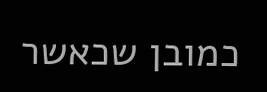כמובן שכאשר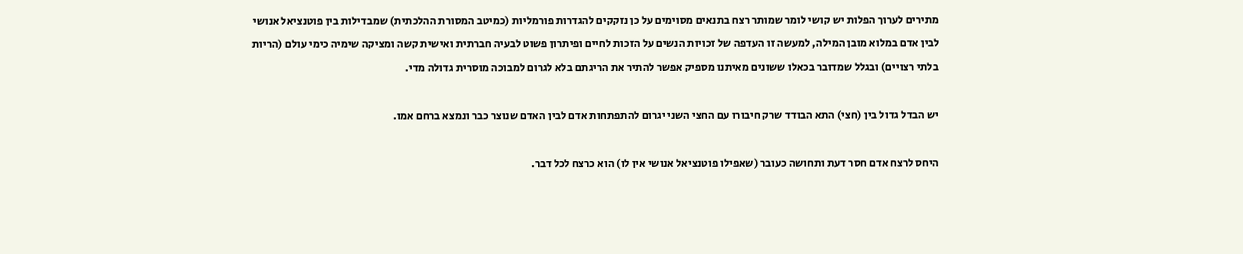מתירים לערוך הפלות יש קושי לומר שמותר רצח בתנאים מסוימים על כן נזקקים להגדרות פורמליות (כמיטב המסורת ההלכתית) שמבדילות בין פוטנציאל אנושי לבין אדם במלוא מובן המילה, למעשה זו העדפה של זכויות הנשים על הזכות לחיים ופיתרון פשוט לבעיה חברתית ואישית קשה ומציקה שימיה כימי עולם (הריות בלתי רצויים) ובגלל שמדובר בכאלו ששונים מאיתנו מספיק אפשר להתיר את הריגתם בלא לגרום למבוכה מוסרית גדולה מדי.

יש הבדל גדול בין (חצי) התא הבודד שרק חיבורו עם החצי השני יגרום להתפתחות אדם לבין האדם שנוצר כבר ונמצא ברחם אמו.

היחס לרצח אדם חסר דעת ותחושה כעובר (שאפילו פוטנציאל אנושי אין לו) הוא כרצח לכל דבר.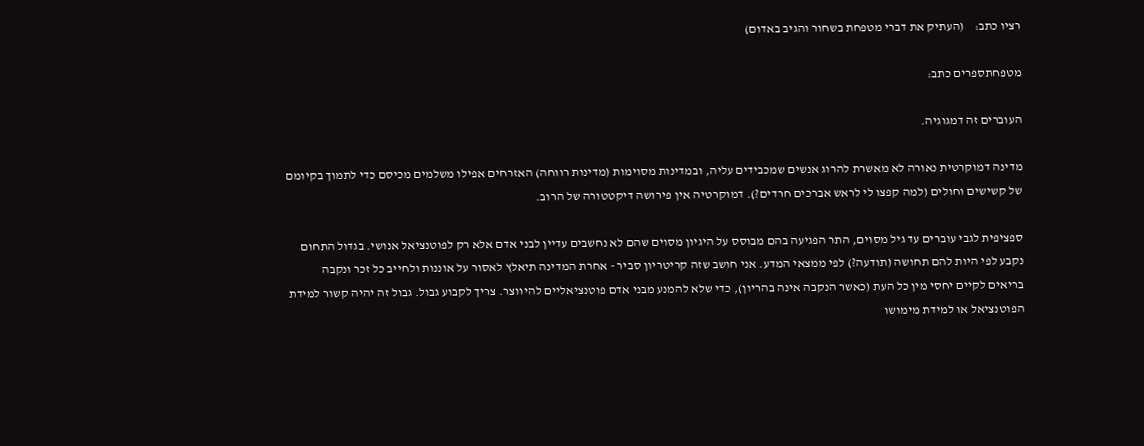רציו כתב:    (העתיק את דברי מטפחת בשחור והגיב באדום)

מטפחתספרים כתב:

העוברים זה דמגוגיה.

מדינה דמוקרטית נאורה לא מאשרת להרוג אנשים שמכבידים עליה, ובמדינות מסוימות (מדינות רווחה) האזרחים אפילו משלמים מכיסם כדי לתמוך בקיומם של קשישים וחולים (למה קפצו לי לראש אברכים חרדים?). דמוקרטיה אין פירושה דיקטטורה של הרוב.

ספציפית לגבי עוברים עד גיל מסוים, התר הפגיעה בהם מבוסס על היגיון מסוים שהם לא נחשבים עדיין לבני אדם אלא רק לפוטנציאל אנושי. בגדול התחום נקבע לפי היות להם תחושה (תודעה?) לפי ממצאי המדע. אני חושב שזה קריטריון סביר - אחרת המדינה תיאלץ לאסור על אוננות ולחייב כל זכר ונקבה בריאים לקיים יחסי מין כל העת (כאשר הנקבה אינה בהריון), כדי שלא להמנע מבני אדם פוטנציאליים להיווצר. צריך לקבוע גבול. גבול זה יהיה קשור למידת הפוטנציאל או למידת מימושו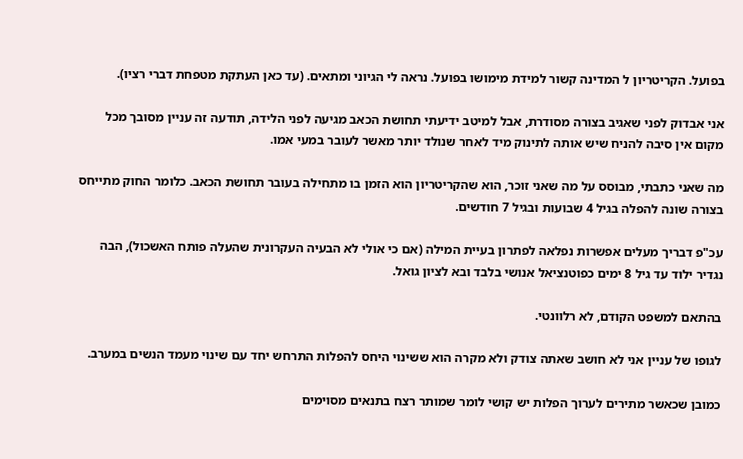בפועל. הקריטריון ל המדינה קשור למידת מימושו בפועל. נראה לי הגיוני ומתאים. (עד כאן העתקת מטפחת דברי רציו).

אני אבדוק לפני שאגיב בצורה מסודרת, אבל למיטב ידיעתי תחושת הכאב מגיעה לפני הלידה, תודעה זה עניין מסובך מכל מקום אין סיבה להניח שיש אותה לתינוק מיד לאחר שנולד יותר מאשר לעובר במעי אמו.

מה שאני כתבתי, מבוסס על מה שאני זוכר, הוא שהקריטריון הוא הזמן בו מתחילה בעובר תחושת הכאב. כלומר החוק מתייחס בצורה שונה להפלה בגיל 4 שבועות ובגיל 7 חודשים.

עכ"פ דבריך מעלים אפשרות נפלאה לפתרון בעיית המילה (אם כי אולי לא הבעיה העקרונית שהעלה פותח האשכול), הבה נגדיר ילוד עד גיל 8 ימים כפוטנציאל אנושי בלבד ובא לציון גואל.

בהתאם למשפט הקודם, לא רלוונטי.

לגופו של עניין אני לא חושב שאתה צודק ולא מקרה הוא ששינוי היחס להפלות התרחש יחד עם שינוי מעמד הנשים במערב.

כמובן שכאשר מתירים לערוך הפלות יש קושי לומר שמותר רצח בתנאים מסוימים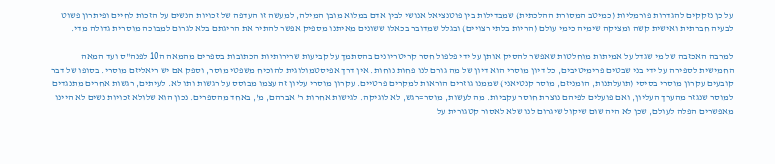על כן נזקקים להגדרות פורמליות (כמיטב המסורת ההלכתית) שמבדילות בין פוטנציאל אנושי לבין אדם במלוא מובן המילה, למעשה זו העדפה של זכויות הנשים על הזכות לחיים ופיתרון פשוט לבעיה חברתית ואישית קשה ומציקה שימיה כימי עולם (הריות בלתי רצויים) ובגלל שמדובר בכאלו ששונים מאיתנו מספיק אפשר להתיר את הריגתם בלא לגרום למבוכה מוסרית גדולה מדי.

למרבה האכזבה של מי שגדל על אמיתות מוחלטות שאפשר להסיק אותן על ידי פלפול חסר קריטריונים בהסתמך על קביעות שרירותיות הכתובות בספרים מהמאה ה10 לפנה"ס ועד המאה החמישית לספירה על ידי בני שבטים פרימיטיבים, כל דיון מוסרי הוא דיון של מה גורם לנו פחות נוחות. אין דרך אפיסטמולוגית להוכיח משפטי מוסר, וספק אם יש ריאליזם מוסרי. בסופו של דבר קובעים עקרון מוסרי בסיסי (תועלתנות, הומניזם, מוסר קנטיאני) שממנו גוזרים הוראות למקרים פרטיים. עקרון מוסרי עליון זה עצמו מבוסס על רגשות ותו לא. לעיתים, רגשות אחרים מתנגדים למוסר שנגזר מהערך העליון, ואם פועלים לפיהם נוצרת חוסר עקביות. מה לעשות, מוסר=רגש, לא לוגיקה. לגישות אחרות ר' אברהם, מ', באחד מהספרים. נכון הוא שלולא זכויות נשים לא היינו מאפשרים הפלה לעולם, שכן לא היה שום שיקול שיגרום לנו שלא לאסור קטגורית על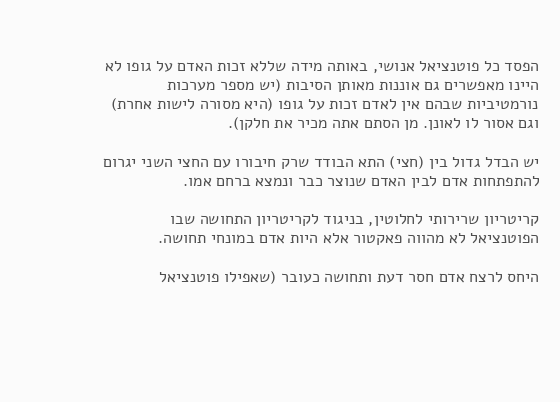הפסד כל פוטנציאל אנושי, באותה מידה שללא זכות האדם על גופו לא היינו מאפשרים גם אוננות מאותן הסיבות (יש מספר מערכות נורמטיביות שבהם אין לאדם זכות על גופו (היא מסורה לישות אחרת) וגם אסור לו לאונן. מן הסתם אתה מכיר את חלקן).

יש הבדל גדול בין (חצי) התא הבודד שרק חיבורו עם החצי השני יגרום להתפתחות אדם לבין האדם שנוצר כבר ונמצא ברחם אמו.

קריטריון שרירותי לחלוטין, בניגוד לקריטריון התחושה שבו הפוטנציאל לא מהווה פאקטור אלא היות אדם במונחי תחושה.

היחס לרצח אדם חסר דעת ותחושה כעובר (שאפילו פוטנציאל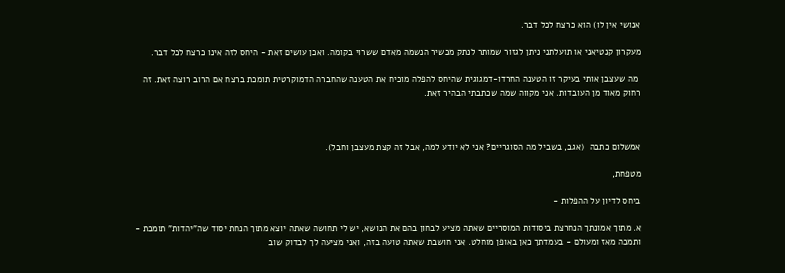אנושי אין לו) הוא כרצח לכל דבר.

מעקרון קנטיאני או תועלתני ניתן לגזור שמותר לנתק מכשיר הנשמה מאדם ששרוי בקומה. ואכן עושים זאת - היחס לזה אינו כרצח לכל דבר.

 מה שעצבן אותי בעיקר זו הטענה החרדו-דמגוגית שהיחס להפלה מוכיח את הטענה שהחברה הדמוקרטית תומכת ברצח אם הרוב רוצה זאת. זה רחוק מאוד מן העובדות. אני מקווה שמה שכתבתי הבהיר זאת.



אמשלום כתבה  (אגב, בשביל מה הסוגריים? אני לא יודע למה, אבל זה קצת מעצבן וחבל).

מטפחת,

ביחס לדיון על ההפלות -

א. מתוך אמונתך הנחרצת ביסודות המוסריים שאתה מציע לבחון בהם את הנושא, יש לי תחושה שאתה יוצא מתוך הנחת יסוד שה"יהדות" תומכת - ותמכה מאז ומעולם - בעמדתך כאן באופן מוחלט. אני חושבת שאתה טועה בזה, ואני מציעה לך לבדוק שוב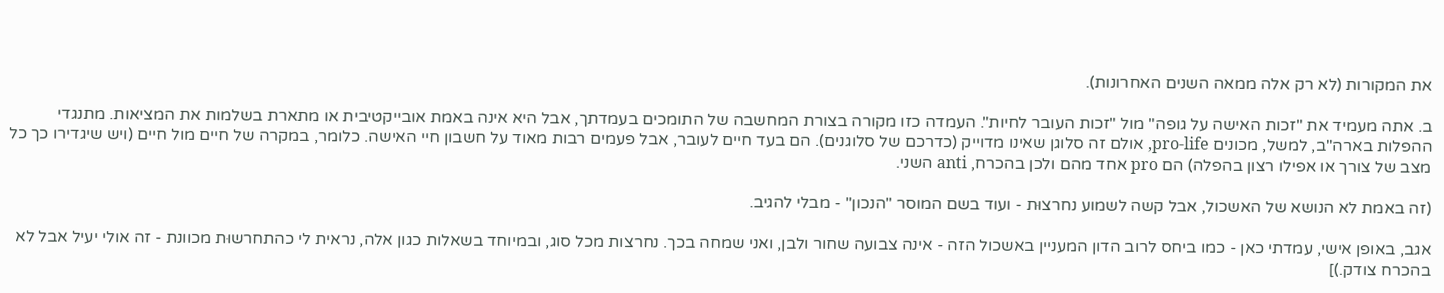את המקורות (לא רק אלה ממאה השנים האחרונות).

ב. אתה מעמיד את "זכות האישה על גופה" מול "זכות העובר לחיות". העמדה כזו מקורה בצורת המחשבה של התומכים בעמדתך, אבל היא אינה באמת אובייקטיבית או מתארת בשלמות את המציאות. מתנגדי ההפלות בארה"ב, למשל, מכונים pro-life, אולם זה סלוגן שאינו מדוייק (כדרכם של סלוגנים). הם בעד חיים לעובר, אבל פעמים רבות מאוד על חשבון חיי האישה. כלומר, במקרה של חיים מול חיים (ויש שיגדירו כך כל מצב של צורך או אפילו רצון בהפלה) הם pro אחד מהם ולכן בהכרח, anti השני.

(זה באמת לא הנושא של האשכול, אבל קשה לשמוע נחרצוּת - ועוד בשם המוסר "הנכון" - מבלי להגיב.

אגב, באופן אישי, עמדתי כאן - כמו ביחס לרוב הדון המעניין באשכול הזה - אינה צבועה שחור ולבן, ואני שמחה בכך. נחרצות מכל סוג, ובמיוחד בשאלות כגון אלה, נראית לי כהתחרשוּת מכוונת - זה אולי יעיל אבל לא בהכרח צודק.)]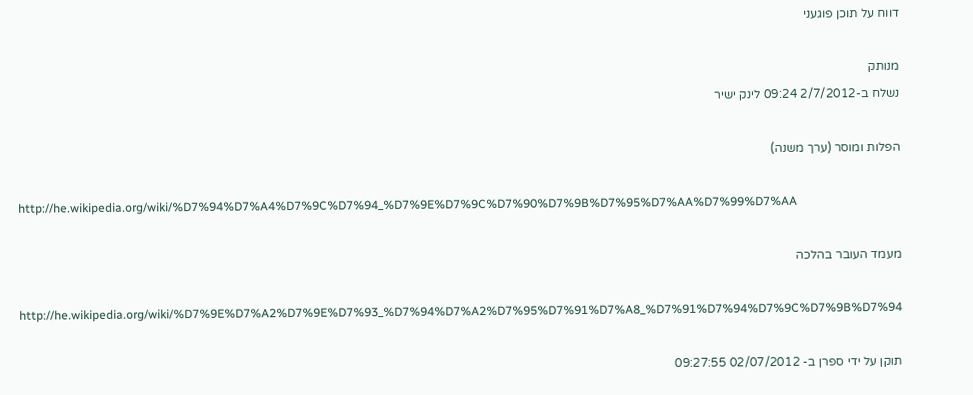דווח על תוכן פוגעני

מנותק
נשלח ב-2/7/2012 09:24 לינק ישיר

הפלות ומוסר (ערך משנה)

http://he.wikipedia.org/wiki/%D7%94%D7%A4%D7%9C%D7%94_%D7%9E%D7%9C%D7%90%D7%9B%D7%95%D7%AA%D7%99%D7%AA

מעמד העובר בהלכה

http://he.wikipedia.org/wiki/%D7%9E%D7%A2%D7%9E%D7%93_%D7%94%D7%A2%D7%95%D7%91%D7%A8_%D7%91%D7%94%D7%9C%D7%9B%D7%94

תוקן על ידי ספרן ב- 02/07/2012 09:27:55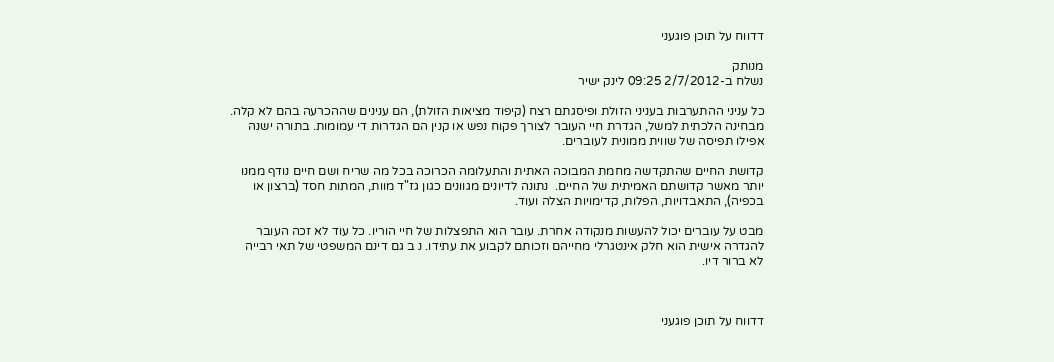דדווח על תוכן פוגעני

מנותק
נשלח ב-2/7/2012 09:25 לינק ישיר

כל עניני ההתערבות בעניני הזולת ופיסגתם רצח (קיפוד מציאות הזולת), הם ענינים שההכרעה בהם לא קלה. מבחינה הלכתית למשל, הגדרת חיי העובר לצורך פקוח נפש או קנין הם הגדרות די עמומות. בתורה ישנה אפילו תפיסה של שווית ממונית לעוברים.

קדושת החיים שהתקדשה מחמת המבוכה האתית והתעלומה הכרוכה בכל מה שריח ושם חיים נודף ממנו יותר מאשר קדושתם האמיתית של החיים.  נתונה לדיונים מגוונים כגון גז"ד מוות, המתות חסד (ברצון או בכפיה), התאבדויות, הפלות, קדימויות הצלה ועוד.

מבט על עוברים יכול להעשות מנקודה אחרת. עובר הוא התפצלות של חיי הוריו. כל עוד לא זכה העובר להגדרה אישית הוא חלק אינטגרלי מחייהם וזכותם לקבוע את עתידו. נ ב גם דינם המשפטי של תאי רבייה לא ברור דיו.



דדווח על תוכן פוגעני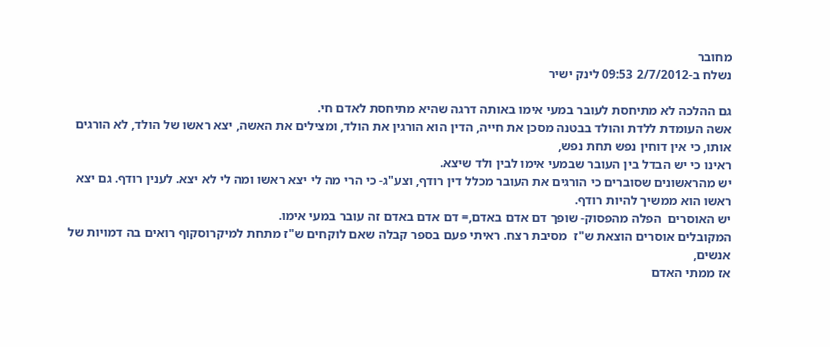מחובר
נשלח ב-2/7/2012 09:53 לינק ישיר

גם ההלכה לא מתיחסת לעובר במעי אימו באותה דרגה שהיא מתיחסת לאדם חי.
אשה העומדת ללדת והולד בבטנה מסכן את חייה, הדין הוא הורגין את הולד, ומצילים את האשה, יצא ראשו של הולד, לא הורגים אותו, כי אין דוחין נפש תחת נפש,
ראינו כי יש הבדל בין העובר שבמעי אימו לבין ולד שיצא.
יש מהראשונים שסוברים כי הורגים את העובר מכלל דין רודף, וצע"ג- כי הרי מה לי יצא ראשו ומה לי לא יצא. לענין רודף. גם יצא ראשו הוא ממשיך להיות רודף.
יש האוסרים  הפלה מהפסוק- שופך דם אדם באדם,= דם אדם באדם זה עובר במעי אימו.
המקובלים אוסרים הוצאת ש"ז  מסיבת רצח. ראיתי פעם בספר קבלה שאם לוקחים ש"ז מתחת למיקרוסקוף רואים בה דמויות של אנשים,
אז ממתי האדם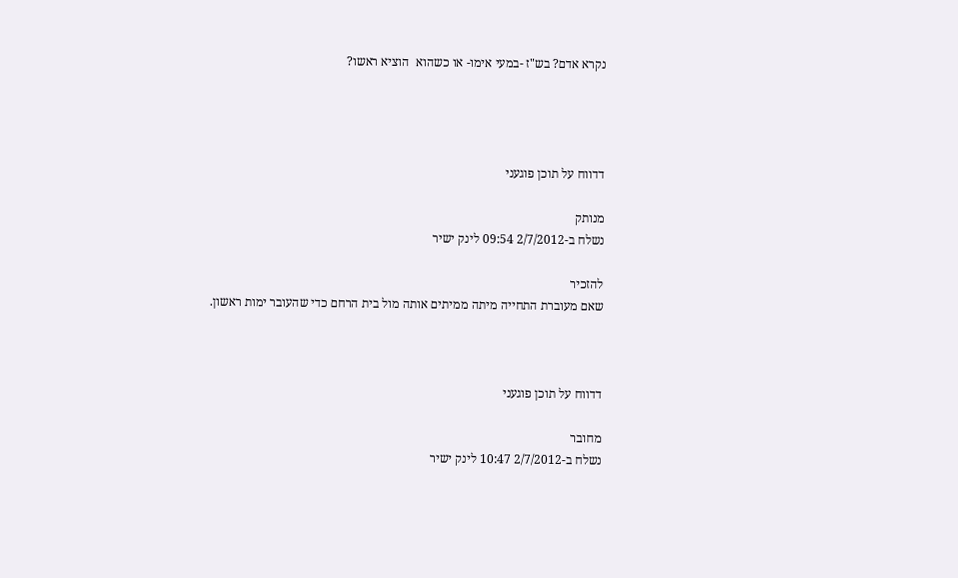נקרא אדם? בש"ז -במעי אימו- או כשהוא  הוציא ראשו?




דדווח על תוכן פוגעני

מנותק
נשלח ב-2/7/2012 09:54 לינק ישיר

להזכיר
שאם מעוברת התחייה מיתה ממיתים אותה מול בית הרחם כדי שהעובר ימות ראשון.



דדווח על תוכן פוגעני

מחובר
נשלח ב-2/7/2012 10:47 לינק ישיר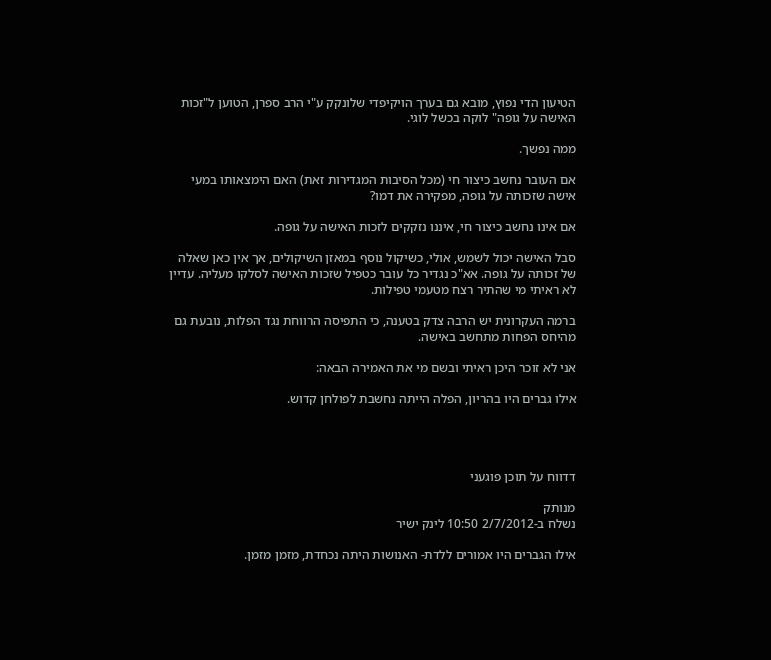הטיעון הדי נפוץ, מובא גם בערך הויקיפדי שלונקק ע"י הרב ספרן, הטוען ל"זכות האישה על גופה" לוקה בכשל לוגי.

ממה נפשך.

אם העובר נחשב כיצור חי (מכל הסיבות המגדירות זאת) האם הימצאותו במעי אישה שזכותה על גופה, מפקירה את דמו?

אם אינו נחשב כיצור חי, איננו נזקקים לזכות האישה על גופה.

סבל האישה יכול לשמש, אולי, כשיקול נוסף במאזן השיקולים, אך אין כאן שאלה של זכותה על גופה. אא"כ נגדיר כל עובר כטפיל שזכות האישה לסלקו מעליה. עדיין לא ראיתי מי שהתיר רצח מטעמי טפילות.

ברמה העקרונית יש הרבה צדק בטענה, כי התפיסה הרווחת נגד הפלות, נובעת גם מהיחס הפחות מתחשב באישה.

אני לא זוכר היכן ראיתי ובשם מי את האמירה הבאה:

אילו גברים היו בהריון, הפלה הייתה נחשבת לפולחן קדוש.




דדווח על תוכן פוגעני

מנותק
נשלח ב-2/7/2012 10:50 לינק ישיר

אילו הגברים היו אמורים ללדת- האנושות היתה נכחדת, מזמן מזמן.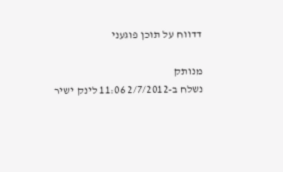דדווח על תוכן פוגעני

מנותק
נשלח ב-2/7/2012 11:06 לינק ישיר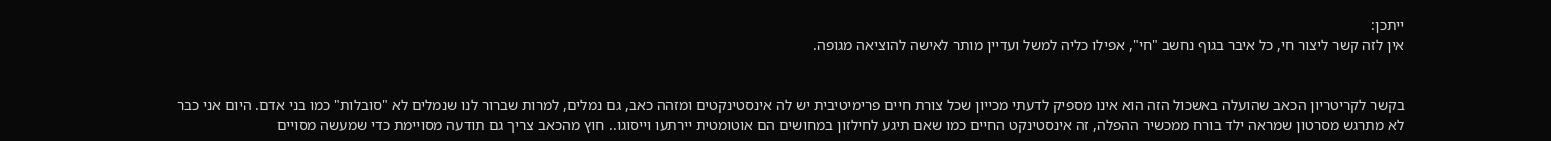ייתכן:
אין לזה קשר ליצור חי, כל איבר בגוף נחשב "חי", אפילו כליה למשל ועדיין מותר לאישה להוציאה מגופה.


בקשר לקריטריון הכאב שהועלה באשכול הזה הוא אינו מספיק לדעתי מכייון שכל צורת חיים פרימיטיבית יש לה אינסטינקטים ומזהה כאב, גם נמלים, למרות שברור לנו שנמלים לא "סובלות" כמו בני אדם. היום אני כבר לא מתרגש מסרטון שמראה ילד בורח ממכשיר ההפלה, זה אינסטינקט החיים כמו שאם תיגע לחילזון במחושים הם אוטומטית יירתעו וייסוגו.. חוץ מהכאב צריך גם תודעה מסויימת כדי שמעשה מסויים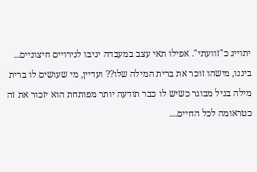יתוייג כ"זוועתי". אפילו תאי עצב במעבדה יגיבו לגירויים חיצוניים...
ביננו, מישהו זוכר את ברית המילה שלו?? ועדיין, מי שעושים לו ברית מילה בגיל מבוגר כשיש לו כבר תודעה יותר מפותחת הוא יזכור את זה כטראומה לכל החיים....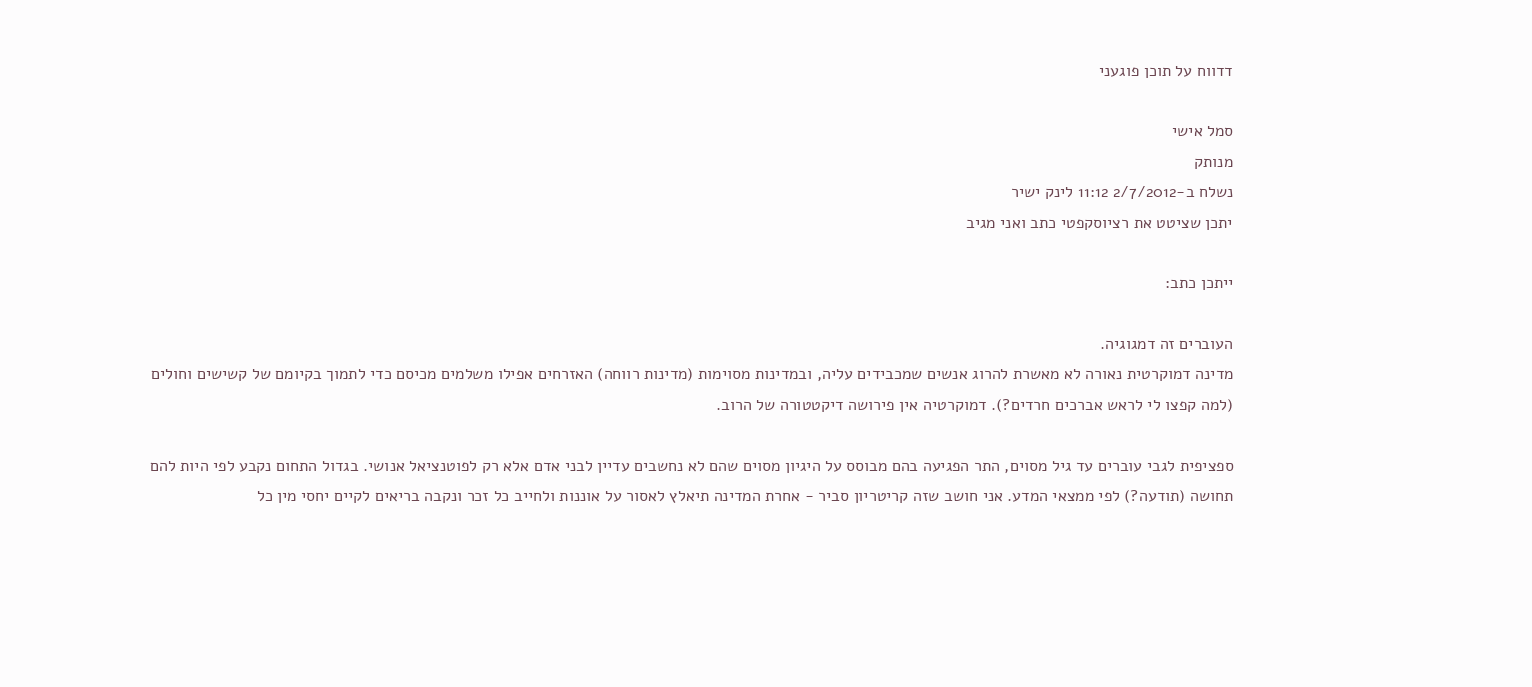דדווח על תוכן פוגעני

סמל אישי
מנותק
נשלח ב-2/7/2012 11:12 לינק ישיר
יתכן שציטט את רציוסקפטי כתב ואני מגיב

ייתכן כתב:

העוברים זה דמגוגיה.
מדינה דמוקרטית נאורה לא מאשרת להרוג אנשים שמכבידים עליה, ובמדינות מסוימות (מדינות רווחה) האזרחים אפילו משלמים מכיסם כדי לתמוך בקיומם של קשישים וחולים (למה קפצו לי לראש אברכים חרדים?). דמוקרטיה אין פירושה דיקטטורה של הרוב.

ספציפית לגבי עוברים עד גיל מסוים, התר הפגיעה בהם מבוסס על היגיון מסוים שהם לא נחשבים עדיין לבני אדם אלא רק לפוטנציאל אנושי. בגדול התחום נקבע לפי היות להם תחושה (תודעה?) לפי ממצאי המדע. אני חושב שזה קריטריון סביר - אחרת המדינה תיאלץ לאסור על אוננות ולחייב כל זכר ונקבה בריאים לקיים יחסי מין כל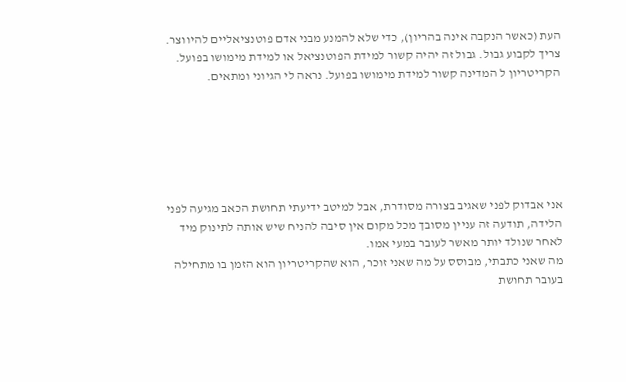העת (כאשר הנקבה אינה בהריון), כדי שלא להמנע מבני אדם פוטנציאליים להיווצר. צריך לקבוע גבול. גבול זה יהיה קשור למידת הפוטנציאל או למידת מימושו בפועל. הקריטריון ל המדינה קשור למידת מימושו בפועל. נראה לי הגיוני ומתאים.






אני אבדוק לפני שאגיב בצורה מסודרת, אבל למיטב ידיעתי תחושת הכאב מגיעה לפני הלידה, תודעה זה עניין מסובך מכל מקום אין סיבה להניח שיש אותה לתינוק מיד לאחר שנולד יותר מאשר לעובר במעי אמו.
מה שאני כתבתי, מבוסס על מה שאני זוכר, הוא שהקריטריון הוא הזמן בו מתחילה בעובר תחושת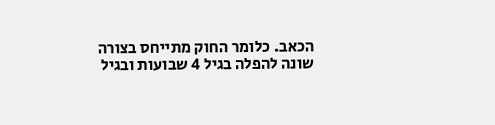הכאב. כלומר החוק מתייחס בצורה שונה להפלה בגיל 4 שבועות ובגיל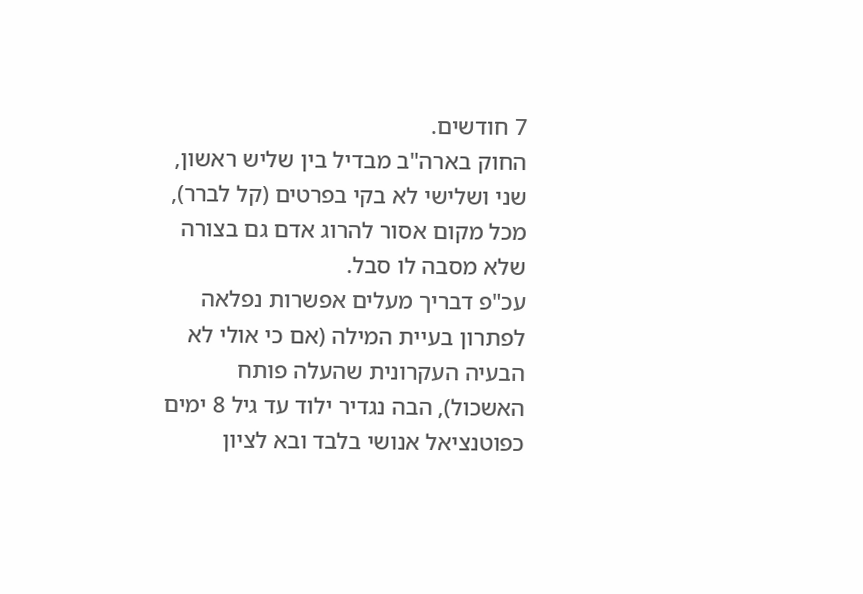7 חודשים.
החוק בארה"ב מבדיל בין שליש ראשון, שני ושלישי לא בקי בפרטים (קל לברר), מכל מקום אסור להרוג אדם גם בצורה שלא מסבה לו סבל.
עכ"פ דבריך מעלים אפשרות נפלאה לפתרון בעיית המילה (אם כי אולי לא הבעיה העקרונית שהעלה פותח האשכול), הבה נגדיר ילוד עד גיל 8 ימים כפוטנציאל אנושי בלבד ובא לציון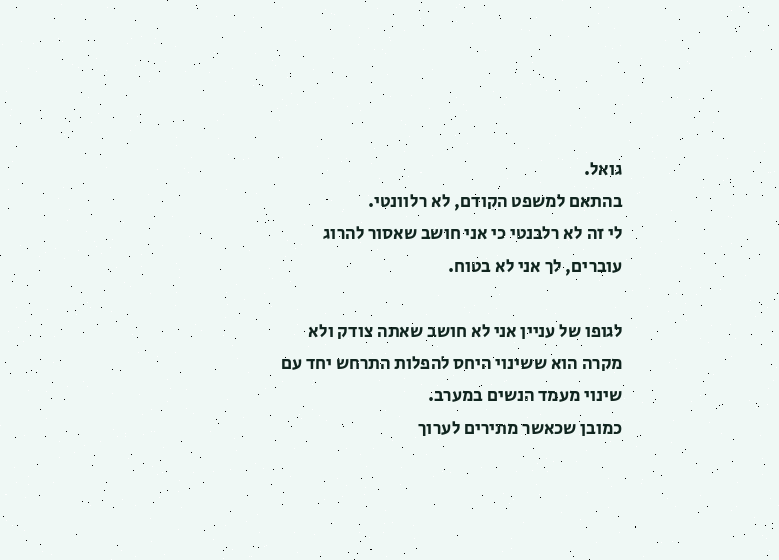גואל.
בהתאם למשפט הקודם, לא רלוונטי.
לי זה לא רלבנטי כי אני חושב שאסור להרוג עוברים, לך אני לא בטוח.

לגופו של עניין אני לא חושב שאתה צודק ולא מקרה הוא ששינוי היחס להפלות התרחש יחד עם שינוי מעמד הנשים במערב.
כמובן שכאשר מתירים לערוך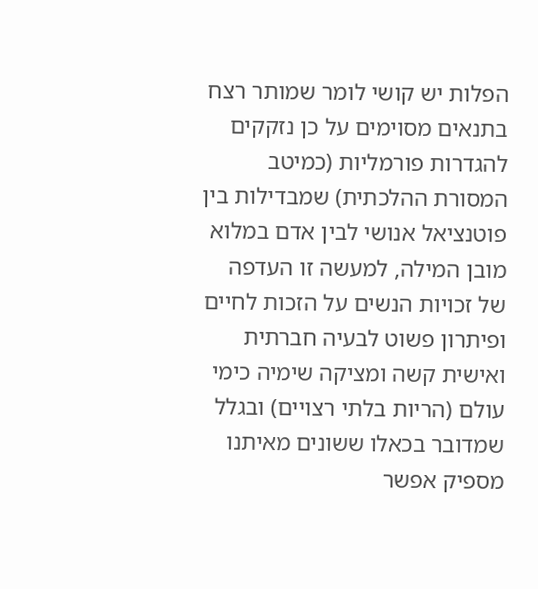הפלות יש קושי לומר שמותר רצח בתנאים מסוימים על כן נזקקים להגדרות פורמליות (כמיטב המסורת ההלכתית) שמבדילות בין פוטנציאל אנושי לבין אדם במלוא מובן המילה, למעשה זו העדפה של זכויות הנשים על הזכות לחיים ופיתרון פשוט לבעיה חברתית ואישית קשה ומציקה שימיה כימי עולם (הריות בלתי רצויים) ובגלל שמדובר בכאלו ששונים מאיתנו מספיק אפשר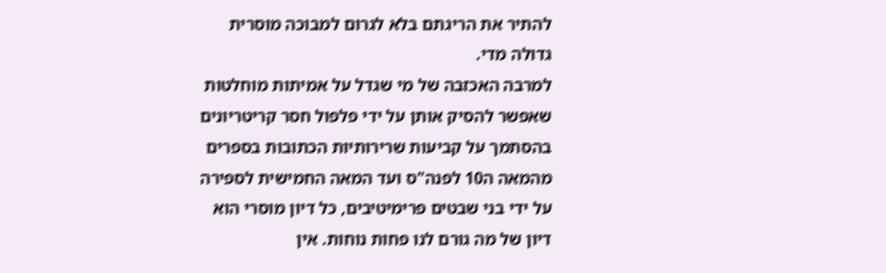להתיר את הריגתם בלא לגרום למבוכה מוסרית גדולה מדי.
למרבה האכזבה של מי שגדל על אמיתות מוחלטות שאפשר להסיק אותן על ידי פלפול חסר קריטריונים בהסתמך על קביעות שרירותיות הכתובות בספרים מהמאה ה10 לפנה"ס ועד המאה החמישית לספירה על ידי בני שבטים פרימיטיבים, כל דיון מוסרי הוא דיון של מה גורם לנו פחות נוחות. אין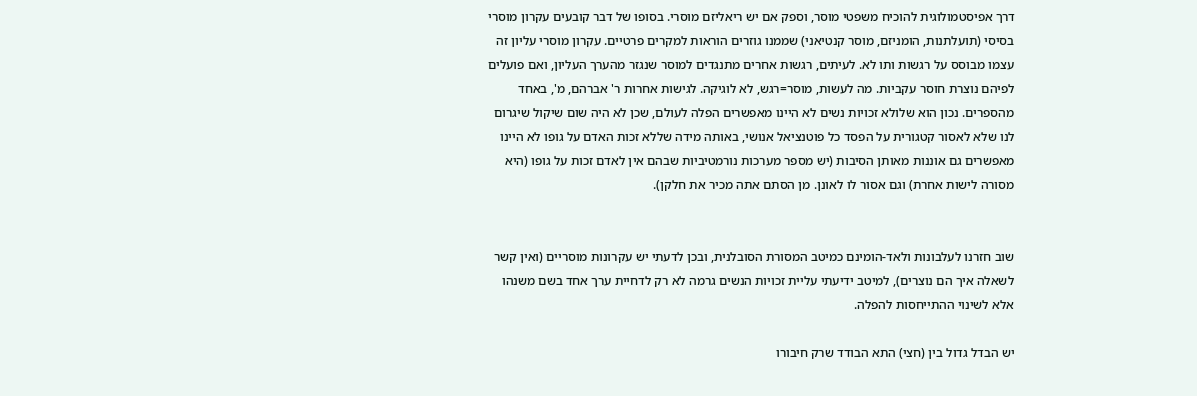דרך אפיסטמולוגית להוכיח משפטי מוסר, וספק אם יש ריאליזם מוסרי. בסופו של דבר קובעים עקרון מוסרי בסיסי (תועלתנות, הומניזם, מוסר קנטיאני) שממנו גוזרים הוראות למקרים פרטיים. עקרון מוסרי עליון זה עצמו מבוסס על רגשות ותו לא. לעיתים, רגשות אחרים מתנגדים למוסר שנגזר מהערך העליון, ואם פועלים לפיהם נוצרת חוסר עקביות. מה לעשות, מוסר=רגש, לא לוגיקה. לגישות אחרות ר' אברהם, מ', באחד מהספרים. נכון הוא שלולא זכויות נשים לא היינו מאפשרים הפלה לעולם, שכן לא היה שום שיקול שיגרום לנו שלא לאסור קטגורית על הפסד כל פוטנציאל אנושי, באותה מידה שללא זכות האדם על גופו לא היינו מאפשרים גם אוננות מאותן הסיבות (יש מספר מערכות נורמטיביות שבהם אין לאדם זכות על גופו (היא מסורה לישות אחרת) וגם אסור לו לאונן. מן הסתם אתה מכיר את חלקן).


שוב חזרנו לעלבונות ולאד-הומינם כמיטב המסורת הסובלנית, ובכן לדעתי יש עקרונות מוסריים (ואין קשר לשאלה איך הם נוצרים), למיטב ידיעתי עליית זכויות הנשים גרמה לא רק לדחיית ערך אחד בשם משנהו אלא לשינוי ההתייחסות להפלה.

יש הבדל גדול בין (חצי) התא הבודד שרק חיבורו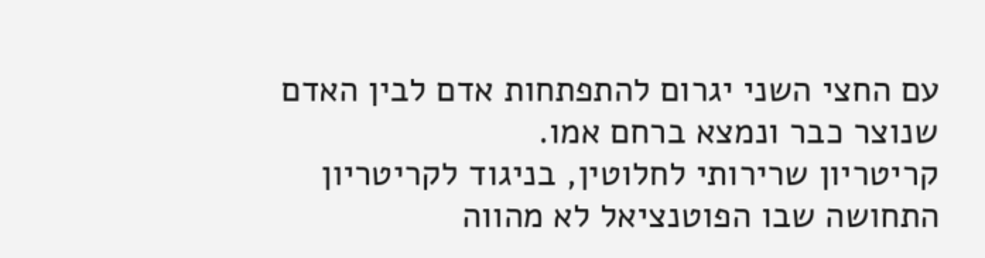עם החצי השני יגרום להתפתחות אדם לבין האדם שנוצר כבר ונמצא ברחם אמו.
קריטריון שרירותי לחלוטין, בניגוד לקריטריון התחושה שבו הפוטנציאל לא מהווה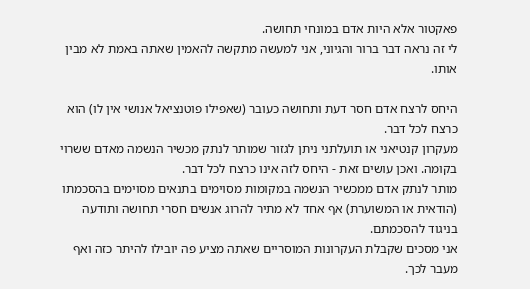פאקטור אלא היות אדם במונחי תחושה.
לי זה נראה דבר ברור והגיוני, אני למעשה מתקשה להאמין שאתה באמת לא מבין אותו.

היחס לרצח אדם חסר דעת ותחושה כעובר (שאפילו פוטנציאל אנושי אין לו) הוא כרצח לכל דבר.
מעקרון קנטיאני או תועלתני ניתן לגזור שמותר לנתק מכשיר הנשמה מאדם ששרוי בקומה. ואכן עושים זאת - היחס לזה אינו כרצח לכל דבר.
מותר לנתק אדם ממכשיר הנשמה במקומות מסוימים בתנאים מסוימים בהסכמתו (הודאית או המשוערת) אף אחד לא מתיר להרוג אנשים חסרי תחושה ותודעה בניגוד להסכמתם.
אני מסכים שקבלת העקרונות המוסריים שאתה מציע פה יובילו להיתר כזה ואף מעבר לכך.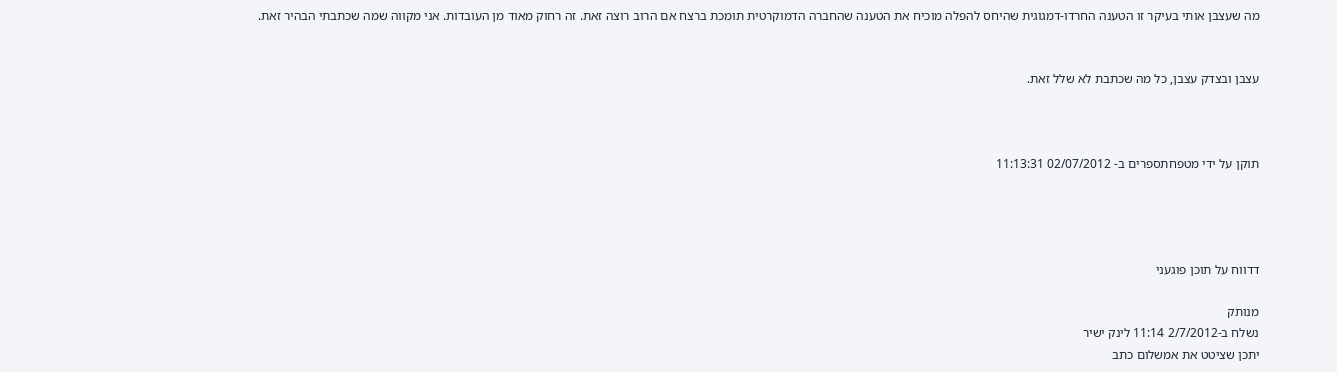מה שעצבן אותי בעיקר זו הטענה החרדו-דמגוגית שהיחס להפלה מוכיח את הטענה שהחברה הדמוקרטית תומכת ברצח אם הרוב רוצה זאת. זה רחוק מאוד מן העובדות. אני מקווה שמה שכתבתי הבהיר זאת.


עצבן ובצדק עצבן, כל מה שכתבת לא שלל זאת.



תוקן על ידי מטפחתספרים ב- 02/07/2012 11:13:31




דדווח על תוכן פוגעני

מנותק
נשלח ב-2/7/2012 11:14 לינק ישיר
יתכן שציטט את אמשלום כתב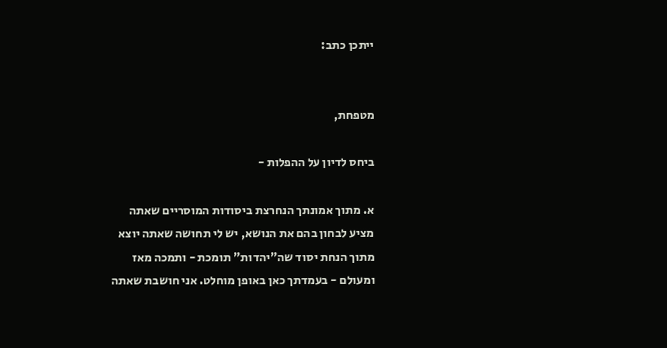ייתכן כתב:


מטפחת,

ביחס לדיון על ההפלות -

א. מתוך אמונתך הנחרצת ביסודות המוסריים שאתה מציע לבחון בהם את הנושא, יש לי תחושה שאתה יוצא מתוך הנחת יסוד שה"יהדות" תומכת - ותמכה מאז ומעולם - בעמדתך כאן באופן מוחלט. אני חושבת שאתה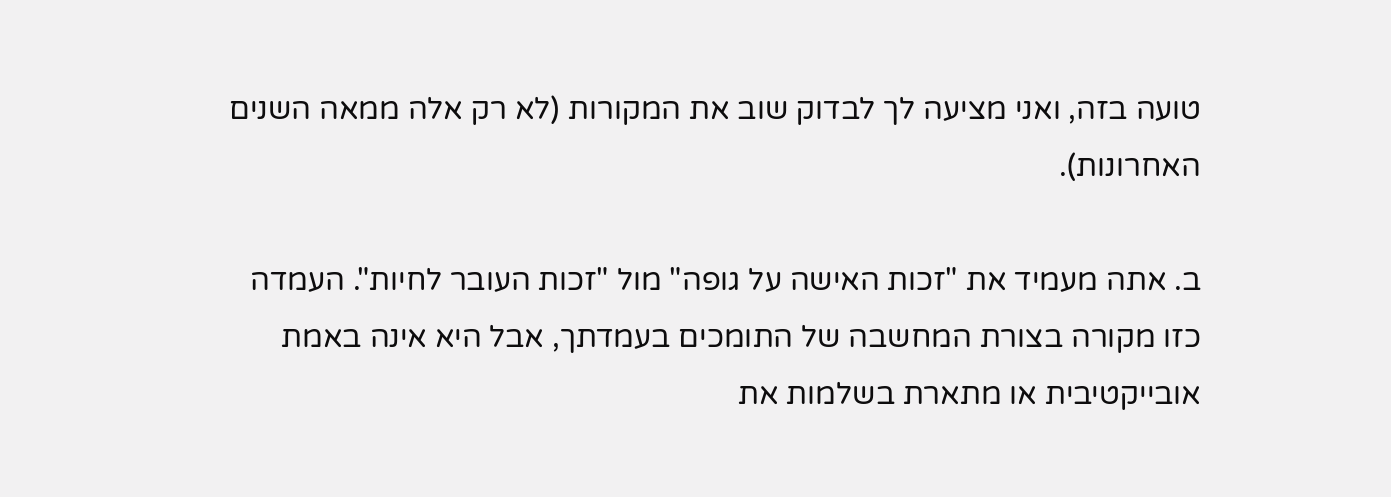טועה בזה, ואני מציעה לך לבדוק שוב את המקורות (לא רק אלה ממאה השנים האחרונות).

ב. אתה מעמיד את "זכות האישה על גופה" מול "זכות העובר לחיות". העמדה כזו מקורה בצורת המחשבה של התומכים בעמדתך, אבל היא אינה באמת אובייקטיבית או מתארת בשלמות את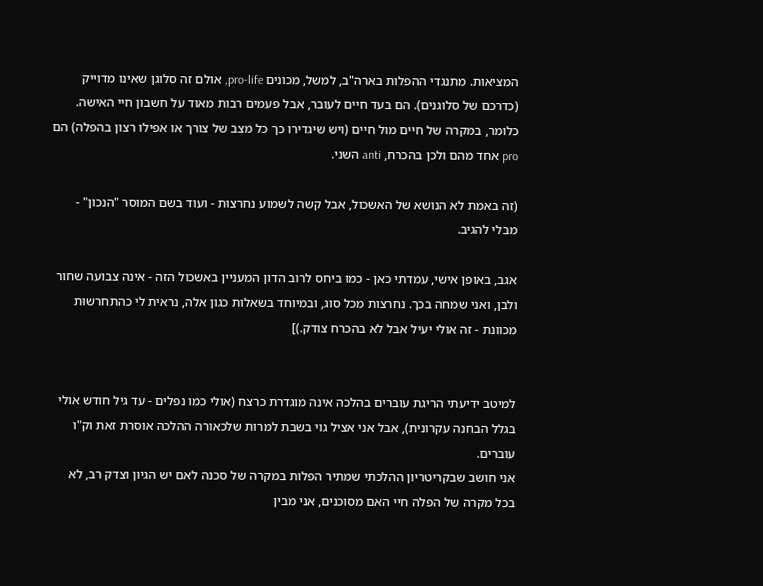המציאות. מתנגדי ההפלות בארה"ב, למשל, מכונים pro-life, אולם זה סלוגן שאינו מדוייק (כדרכם של סלוגנים). הם בעד חיים לעובר, אבל פעמים רבות מאוד על חשבון חיי האישה. כלומר, במקרה של חיים מול חיים (ויש שיגדירו כך כל מצב של צורך או אפילו רצון בהפלה) הם pro אחד מהם ולכן בהכרח, anti השני.

(זה באמת לא הנושא של האשכול, אבל קשה לשמוע נחרצוּת - ועוד בשם המוסר "הנכון" - מבלי להגיב.

אגב, באופן אישי, עמדתי כאן - כמו ביחס לרוב הדון המעניין באשכול הזה - אינה צבועה שחור ולבן, ואני שמחה בכך. נחרצות מכל סוג, ובמיוחד בשאלות כגון אלה, נראית לי כהתחרשוּת מכוונת - זה אולי יעיל אבל לא בהכרח צודק.)]


למיטב ידיעתי הריגת עוברים בהלכה אינה מוגדרת כרצח (אולי כמו נפלים - עד גיל חודש אולי בגלל הבחנה עקרונית), אבל אני אציל גוי בשבת למרות שלכאורה ההלכה אוסרת זאת וק"ו עוברים.
אני חושב שבקריטריון ההלכתי שמתיר הפלות במקרה של סכנה לאם יש הגיון וצדק רב, לא בכל מקרה של הפלה חיי האם מסוכנים, אני מבין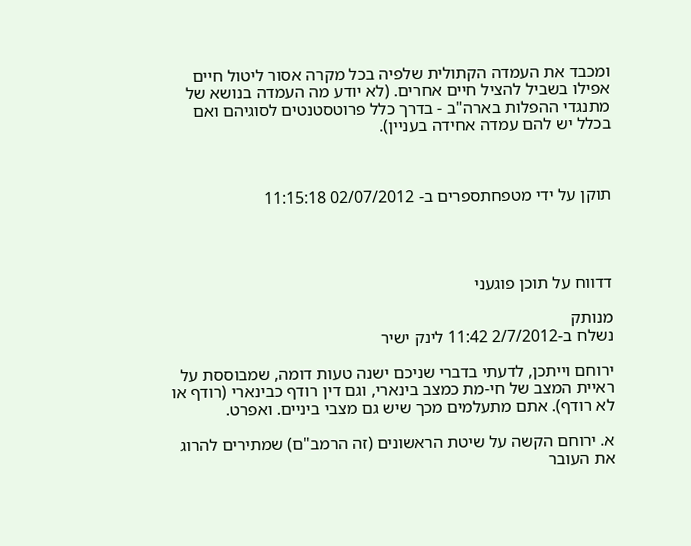ומכבד את העמדה הקתולית שלפיה בכל מקרה אסור ליטול חיים אפילו בשביל להציל חיים אחרים. (לא יודע מה העמדה בנושא של מתנגדי ההפלות בארה"ב - בדרך כלל פרוטסטנטים לסוגיהם ואם בכלל יש להם עמדה אחידה בעניין).



תוקן על ידי מטפחתספרים ב- 02/07/2012 11:15:18




דדווח על תוכן פוגעני

מנותק
נשלח ב-2/7/2012 11:42 לינק ישיר

ירוחם וייתכן, לדעתי בדברי שניכם ישנה טעות דומה, שמבוססת על ראיית המצב של חי-מת כמצב בינארי, וגם דין רודף כבינארי (רודף או לא רודף). אתם מתעלמים מכך שיש גם מצבי ביניים. ואפרט.

א. ירוחם הקשה על שיטת הראשונים (זה הרמב"ם) שמתירים להרוג את העובר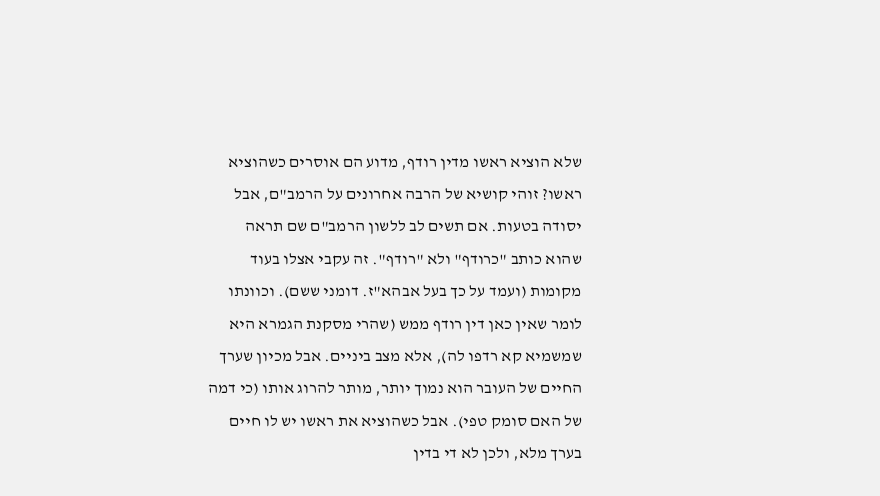שלא הוציא ראשו מדין רודף, מדוע הם אוסרים כשהוציא ראשו? זוהי קושיא של הרבה אחרונים על הרמב"ם, אבל יסודה בטעות. אם תשים לב ללשון הרמב"ם שם תראה שהוא כותב "כרודף" ולא "רודף". זה עקבי אצלו בעוד מקומות (ועמד על כך בעל אבהא"ז. דומני ששם). וכוונתו לומר שאין כאן דין רודף ממש (שהרי מסקנת הגמרא היא שמשמיא קא רדפו לה), אלא מצב ביניים. אבל מכיון שערך החיים של העובר הוא נמוך יותר, מותר להרוג אותו (כי דמה של האם סומק טפי). אבל כשהוציא את ראשו יש לו חיים בערך מלא, ולכן לא די בדין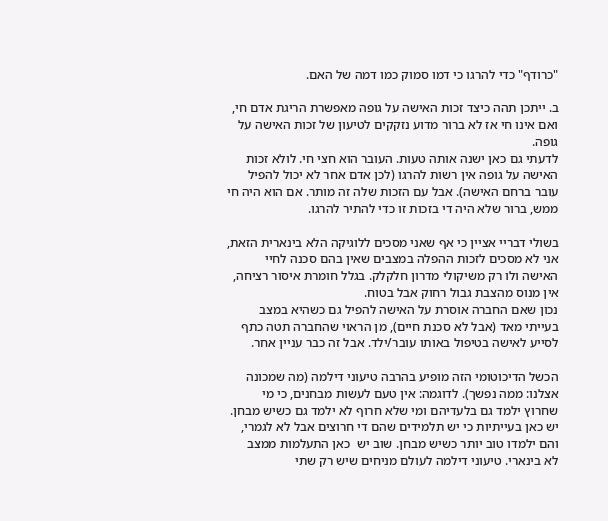"כרודף" כדי להרגו כי דמו סמוק כמו דמה של האם.

ב. ייתכן תהה כיצד זכות האישה על גופה מאפשרת הריגת אדם חי, ואם אינו חי אז לא ברור מדוע נזקקים לטיעון של זכות האישה על גופה.
לדעתי גם כאן ישנה אותה טעות. העובר הוא חצי חי. לולא זכות האישה על גופה אין רשות להרגו (לכן אדם אחר לא יכול להפיל עובר ברחם האישה). אבל עם הזכות שלה זה מותר. אם הוא היה חי ממש, ברור שלא היה די בזכות זו כדי להתיר להרגו.

בשולי דבריי אציין כי אף שאני מסכים ללוגיקה הלא בינארית הזאת, אני לא מסכים לזכות ההפלה במצבים שאין בהם סכנה לחיי האישה ולו רק משיקולי מדרון חלקלק. בגלל חומרת איסור רציחה, אין מנוס מהצבת גבול רחוק אבל בטוח.
נכון שאם החברה אוסרת על האישה להפיל גם כשהיא במצב בעייתי מאד (אבל לא סכנת חיים), מן הראוי שהחברה תטה כתף לסייע לאישה בטיפול באותו עובר/ילד. אבל זה כבר עניין אחר.

הכשל הדיכוטומי הזה מופיע בהרבה טיעוני דילמה (מה שמכונה אצלנו: ממה נפשך). לדוגמה: אין טעם לעשות מבחנים, כי מי שחרוץ ילמד גם בלעדיהם ומי שלא חרוף לא ילמד גם כשיש מבחן. יש כאן בעייתיות כי יש תלמידים שהם די חרוצים אבל לא לגמרי, והם ילמדו טוב יותר כשיש מבחן. שוב יש  כאן התעלמות ממצב  לא בינארי. טיעוני דילמה לעולם מניחים שיש רק שתי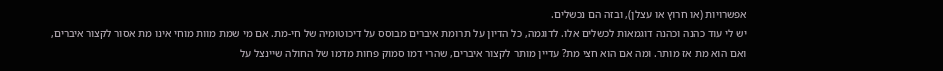אפשרויות (או חרוץ או עצלן), ובזה הם נכשלים.
יש לי עוד כהנה וכהנה דוגמאות לכשלים אלו. לדוגמה, כל הדיון על תרומת איברים מבוסס על דיכוטומיה של חי-מת. אם מי שמת מוות מוחי אינו מת אסור לקצור איברים, ואם הוא מת אז מותר. ומה אם הוא חצי מת? עדיין מותר לקצור איברים, שהרי דמו סמוק פחות מדמו של החולה שיינצל על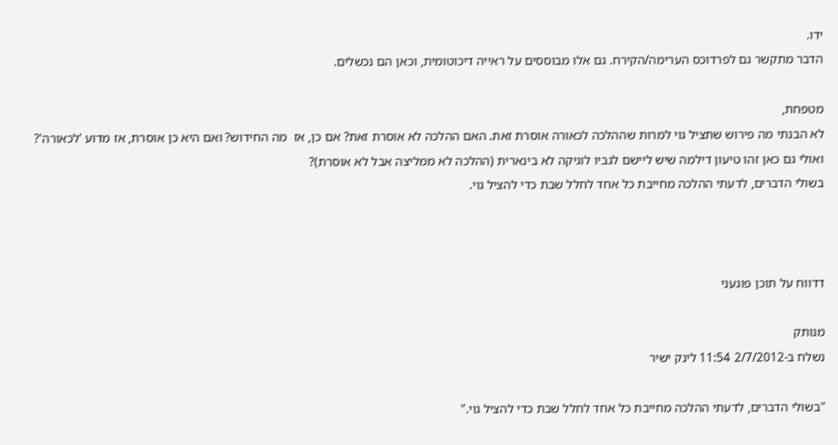ידו.
הדבר מתקשר גם לפרדוכס הערימה/הקירח. גם אלו מבוססים על ראייה דיכוטומית, וכאן הם נכשלים.

מטפחת,
לא הבנתי מה פירוש שתציל גוי למרות שההלכה לכאורה אוסרת זאת. האם ההלכה לא אוסרת זאת? אם כן, אז  מה החידוש? ואם היא כן אוסרת, אז מדוע 'לכאורה'? ואולי גם כאן זהו טיעון דילמה שיש ליישם לגביו לוגיקה לא בינארית (ההלכה לא ממליצה אבל לא אוסרת)?
בשולי הדברים, לדעתי ההלכה מחייבת כל אחד לחלל שבת כדי להציל גוי.



דדווח על תוכן פוגעני

מנותק
נשלח ב-2/7/2012 11:54 לינק ישיר

"בשולי הדברים, לדעתי ההלכה מחייבת כל אחד לחלל שבת כדי להציל גוי."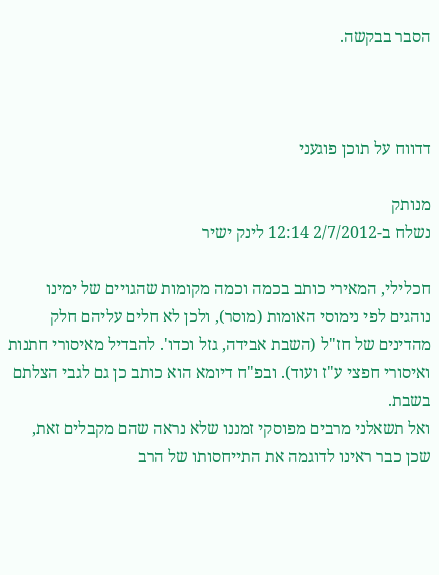הסבר בבקשה.



דדווח על תוכן פוגעני

מנותק
נשלח ב-2/7/2012 12:14 לינק ישיר

חכלילי, המאירי כותב בכמה וכמה מקומות שהגויים של ימינו נוהגים לפי נימוסי האומות (מוסר), ולכן לא חלים עליהם חלק מהדינים של חז"ל (השבת אבידה, גזל וכדו'. להבדיל מאיסורי חתנות ואיסורי חפצי ע"ז ועוד). ובפ"ח דיומא הוא כותב כן גם לגבי הצלתם בשבת.
ואל תשאלני מרבים מפוסקי זמננו שלא נראה שהם מקבלים זאת, שכן כבר ראינו לדוגמה את התייחסותו של הרב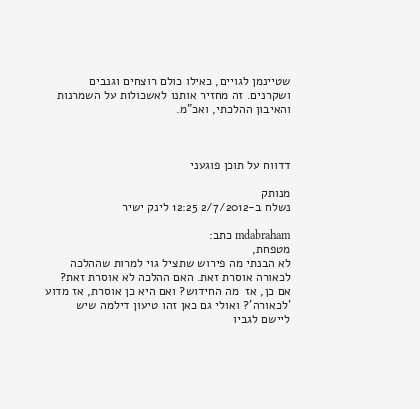שטיינמן לגויים, כאילו כולם רוצחים וגנבים ושקרנים. זה מחזיר אותנו לאשכולות על השמרנות והאיבון ההלכתי, ואכ"מ.



דדווח על תוכן פוגעני

מנותק
נשלח ב-2/7/2012 12:25 לינק ישיר

mdabraham כתב:
מטפחת,
לא הבנתי מה פירוש שתציל גוי למרות שההלכה לכאורה אוסרת זאת. האם ההלכה לא אוסרת זאת? אם כן, אז  מה החידוש? ואם היא כן אוסרת, אז מדוע 'לכאורה'? ואולי גם כאן זהו טיעון דילמה שיש ליישם לגביו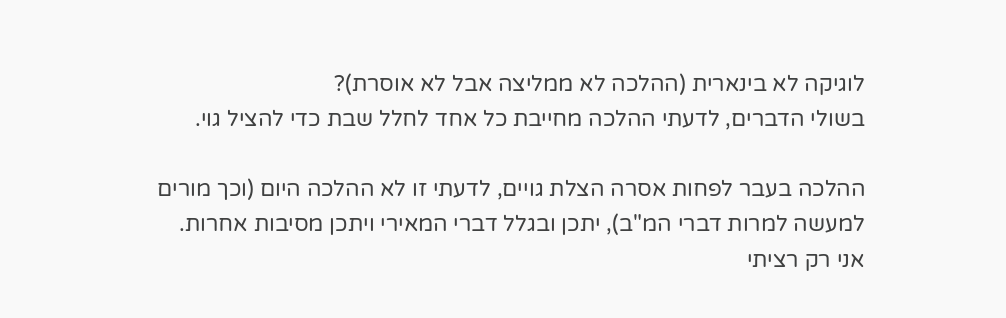לוגיקה לא בינארית (ההלכה לא ממליצה אבל לא אוסרת)?
בשולי הדברים, לדעתי ההלכה מחייבת כל אחד לחלל שבת כדי להציל גוי.

ההלכה בעבר לפחות אסרה הצלת גויים, לדעתי זו לא ההלכה היום (וכך מורים למעשה למרות דברי המ"ב), יתכן ובגלל דברי המאירי ויתכן מסיבות אחרות.
אני רק רציתי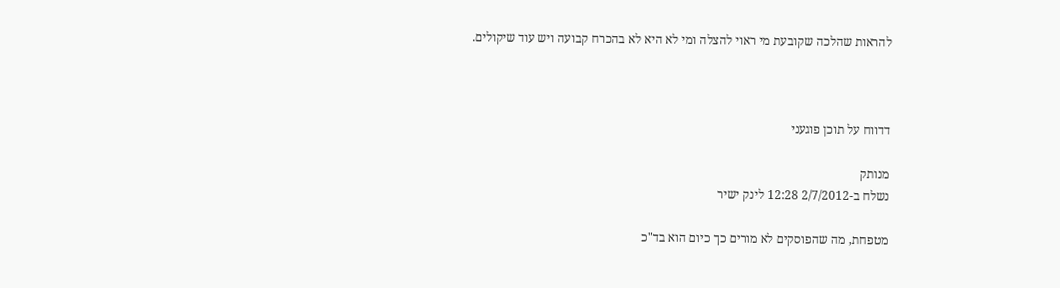להראות שהלכה שקובעת מי ראוי להצלה ומי לא היא לא בהכרח קבועה ויש עוד שיקולים.



דדווח על תוכן פוגעני

מנותק
נשלח ב-2/7/2012 12:28 לינק ישיר

מטפחת, מה שהפוסקים לא מורים כך כיום הוא בד"כ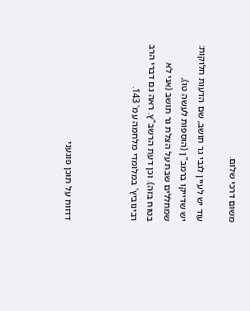משום דרכי שלום.

עוד יש לעיין לגבי גר תושב, שם הדעות חלוקות: יש שדייקו ברמב"ן (הוספות לעשה טו), שמחללים שבת על הצלת גר תושב (אני לא בטוח בזה). וכן דעת הרשב"ץ. ראה גם דברי הרב רבינוביץ' במלומדי מלחמה עמ' 143.



דדווח על תוכן פוגעני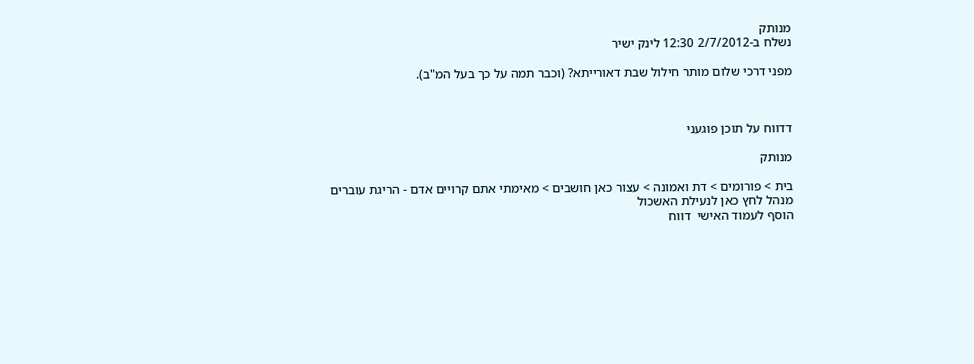מנותק
נשלח ב-2/7/2012 12:30 לינק ישיר

מפני דרכי שלום מותר חילול שבת דאורייתא? (וכבר תמה על כך בעל המ"ב).



דדווח על תוכן פוגעני

מנותק

בית > פורומים > דת ואמונה > עצור כאן חושבים > מאימתי אתם קרויים אדם - הריגת עוברים
מנהל לחץ כאן לנעילת האשכול
הוסף לעמוד האישי  דווח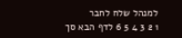למנהל שלח לחבר
1 2 3 4 5 6 לדף הבא סך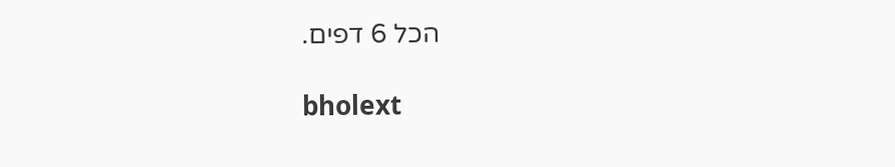הכל 6 דפים.

bholext